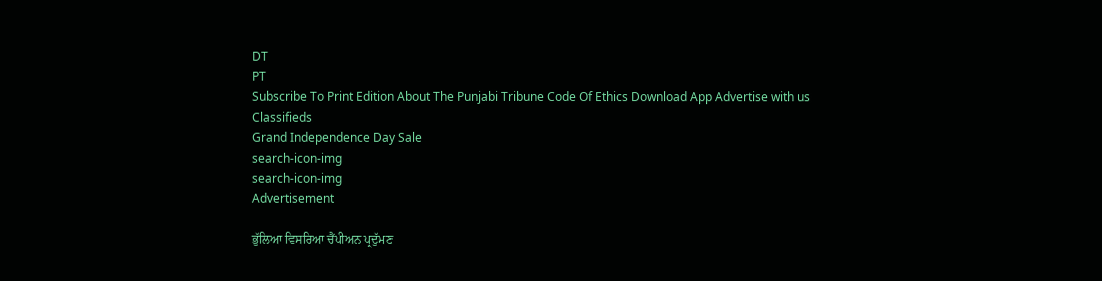DT
PT
Subscribe To Print Edition About The Punjabi Tribune Code Of Ethics Download App Advertise with us Classifieds
Grand Independence Day Sale
search-icon-img
search-icon-img
Advertisement

ਭੁੱਲਿਆ ਵਿਸਰਿਆ ਚੈਂਪੀਅਨ ਪ੍ਰਦੁੱਮਣ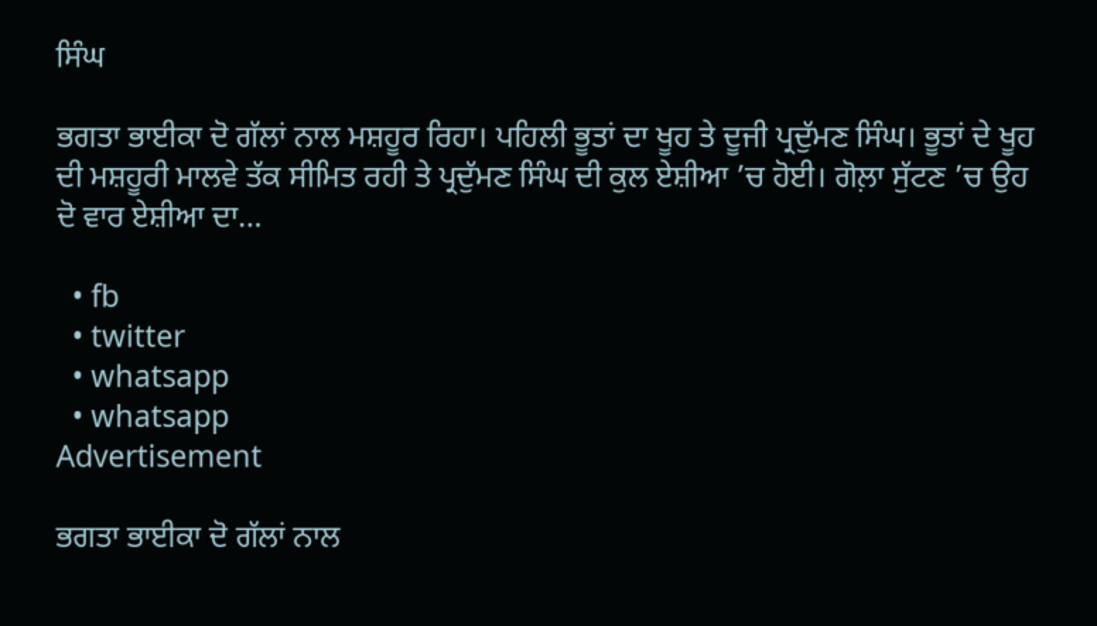ਸਿੰਘ

ਭਗਤਾ ਭਾਈਕਾ ਦੋ ਗੱਲਾਂ ਨਾਲ ਮਸ਼ਹੂਰ ਰਿਹਾ। ਪਹਿਲੀ ਭੂਤਾਂ ਦਾ ਖੂਹ ਤੇ ਦੂਜੀ ਪ੍ਰਦੁੱਮਣ ਸਿੰਘ। ਭੂਤਾਂ ਦੇ ਖੂਹ ਦੀ ਮਸ਼ਹੂਰੀ ਮਾਲਵੇ ਤੱਕ ਸੀਮਿਤ ਰਹੀ ਤੇ ਪ੍ਰਦੁੱਮਣ ਸਿੰਘ ਦੀ ਕੁਲ ਏਸ਼ੀਆ ’ਚ ਹੋਈ। ਗੋਲ਼ਾ ਸੁੱਟਣ ’ਚ ਉਹ ਦੋ ਵਾਰ ਏਸ਼ੀਆ ਦਾ...

  • fb
  • twitter
  • whatsapp
  • whatsapp
Advertisement

ਭਗਤਾ ਭਾਈਕਾ ਦੋ ਗੱਲਾਂ ਨਾਲ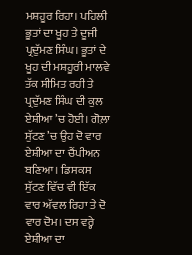ਮਸ਼ਹੂਰ ਰਿਹਾ। ਪਹਿਲੀ ਭੂਤਾਂ ਦਾ ਖੂਹ ਤੇ ਦੂਜੀ ਪ੍ਰਦੁੱਮਣ ਸਿੰਘ। ਭੂਤਾਂ ਦੇ ਖੂਹ ਦੀ ਮਸ਼ਹੂਰੀ ਮਾਲਵੇ ਤੱਕ ਸੀਮਿਤ ਰਹੀ ਤੇ ਪ੍ਰਦੁੱਮਣ ਸਿੰਘ ਦੀ ਕੁਲ ਏਸ਼ੀਆ ’ਚ ਹੋਈ। ਗੋਲ਼ਾ ਸੁੱਟਣ ’ਚ ਉਹ ਦੋ ਵਾਰ ਏਸ਼ੀਆ ਦਾ ਚੈਂਪੀਅਨ ਬਣਿਆ। ਡਿਸਕਸ ਸੁੱਟਣ ਵਿੱਚ ਵੀ ਇੱਕ ਵਾਰ ਅੱਵਲ ਰਿਹਾ ਤੇ ਦੋ ਵਾਰ ਦੋਮ। ਦਸ ਵਰ੍ਹੇ ਏਸ਼ੀਆ ਦਾ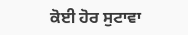ਕੋਈ ਹੋਰ ਸੁਟਾਵਾ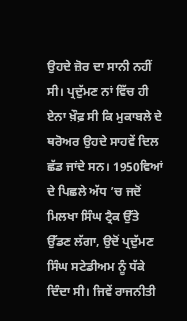ਉਹਦੇ ਜ਼ੋਰ ਦਾ ਸਾਨੀ ਨਹੀਂ ਸੀ। ਪ੍ਰਦੁੱਮਣ ਨਾਂ ਵਿੱਚ ਹੀ ਏਨਾ ਖ਼ੌਫ਼ ਸੀ ਕਿ ਮੁਕਾਬਲੇ ਦੇ ਥਰੋਅਰ ਉਹਦੇ ਸਾਹਵੇਂ ਦਿਲ ਛੱਡ ਜਾਂਦੇ ਸਨ। 1950ਵਿਆਂ ਦੇ ਪਿਛਲੇ ਅੱਧ ’ਚ ਜਦੋਂ ਮਿਲਖਾ ਸਿੰਘ ਟ੍ਰੈਕ ਉੱਤੇ ਉੱਡਣ ਲੱਗਾ, ਉਦੋਂ ਪ੍ਰਦੁੱਮਣ ਸਿੰਘ ਸਟੇਡੀਅਮ ਨੂੰ ਧੱਕੇ ਦਿੰਦਾ ਸੀ। ਜਿਵੇਂ ਰਾਜਨੀਤੀ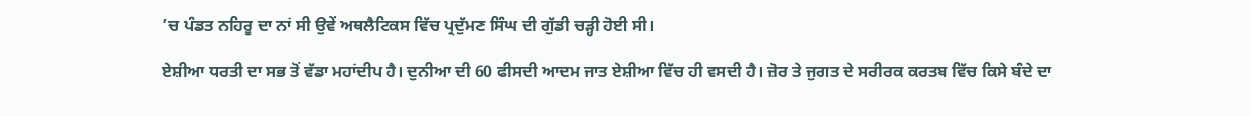’ਚ ਪੰਡਤ ਨਹਿਰੂ ਦਾ ਨਾਂ ਸੀ ਉਵੇਂ ਅਥਲੈਟਿਕਸ ਵਿੱਚ ਪ੍ਰਦੁੱਮਣ ਸਿੰਘ ਦੀ ਗੁੱਡੀ ਚੜ੍ਹੀ ਹੋਈ ਸੀ।

ਏਸ਼ੀਆ ਧਰਤੀ ਦਾ ਸਭ ਤੋਂ ਵੱਡਾ ਮਹਾਂਦੀਪ ਹੈ। ਦੁਨੀਆ ਦੀ 60 ਫੀਸਦੀ ਆਦਮ ਜਾਤ ਏਸ਼ੀਆ ਵਿੱਚ ਹੀ ਵਸਦੀ ਹੈ। ਜ਼ੋਰ ਤੇ ਜੁਗਤ ਦੇ ਸਰੀਰਕ ਕਰਤਬ ਵਿੱਚ ਕਿਸੇ ਬੰਦੇ ਦਾ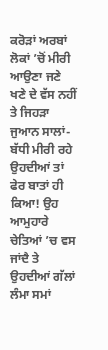ਕਰੋੜਾਂ ਅਰਬਾਂ ਲੋਕਾਂ ’ਚੋਂ ਮੀਰੀ ਆਉਣਾ ਜਣੇ ਖਣੇ ਦੇ ਵੱਸ ਨਹੀਂ ਤੇ ਜਿਹੜਾ ਜੁਆਨ ਸਾਲਾਂ-ਬੱਧੀ ਮੀਰੀ ਰਹੇ ਉਹਦੀਆਂ ਤਾਂ ਫੇਰ ਬਾਤਾਂ ਹੀ ਕਿਆ! ਉਹ ਆਮੁਹਾਰੇ ਚੇਤਿਆਂ ’ਚ ਵਸ ਜਾਂਦੈ ਤੇ ਉਹਦੀਆਂ ਗੱਲਾਂ ਲੰਮਾ ਸਮਾਂ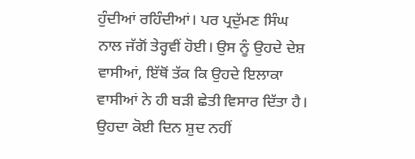ਹੁੰਦੀਆਂ ਰਹਿੰਦੀਆਂ। ਪਰ ਪ੍ਰਦੁੱਮਣ ਸਿੰਘ ਨਾਲ ਜੱਗੋਂ ਤੇਰ੍ਹਵੀਂ ਹੋਈ। ਉਸ ਨੂੰ ਉਹਦੇ ਦੇਸ਼ ਵਾਸੀਆਂ, ਇੱਥੋਂ ਤੱਕ ਕਿ ਉਹਦੇ ਇਲਾਕਾ ਵਾਸੀਆਂ ਨੇ ਹੀ ਬੜੀ ਛੇਤੀ ਵਿਸਾਰ ਦਿੱਤਾ ਹੈ। ਉਹਦਾ ਕੋਈ ਦਿਨ ਸ਼ੁਦ ਨਹੀਂ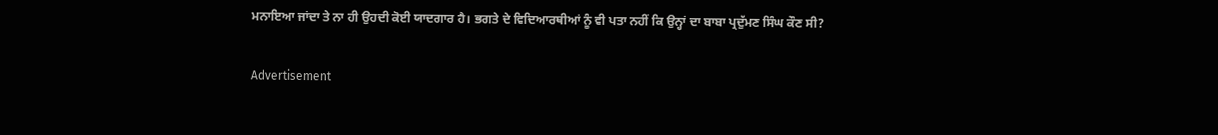ਮਨਾਇਆ ਜਾਂਦਾ ਤੇ ਨਾ ਹੀ ਉਹਦੀ ਕੋਈ ਯਾਦਗਾਰ ਹੈ। ਭਗਤੇ ਦੇ ਵਿਦਿਆਰਥੀਆਂ ਨੂੰ ਵੀ ਪਤਾ ਨਹੀਂ ਕਿ ਉਨ੍ਹਾਂ ਦਾ ਬਾਬਾ ਪ੍ਰਦੁੱਮਣ ਸਿੰਘ ਕੌਣ ਸੀ?

Advertisement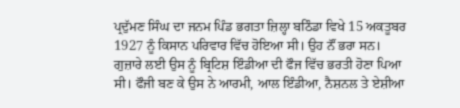ਪ੍ਰਦੁੱਮਣ ਸਿੰਘ ਦਾ ਜਨਮ ਪਿੰਡ ਭਗਤਾ ਜ਼ਿਲ੍ਹਾ ਬਠਿੰਡਾ ਵਿਖੇ 15 ਅਕਤੂਬਰ 1927 ਨੂੰ ਕਿਸਾਨ ਪਰਿਵਾਰ ਵਿੱਚ ਹੋਇਆ ਸੀ। ਉਹ ਨੌਂ ਭਰਾ ਸਨ। ਗੁਜ਼ਾਰੇ ਲਈ ਉਸ ਨੂੰ ਬ੍ਰਿਟਿਸ਼ ਇੰਡੀਆ ਦੀ ਫੌਜ ਵਿੱਚ ਭਰਤੀ ਹੋਣਾ ਪਿਆ ਸੀ। ਫੌਜੀ ਬਣ ਕੇ ਉਸ ਨੇ ਆਰਮੀ, ਆਲ ਇੰਡੀਆ, ਨੈਸ਼ਨਲ ਤੇ ਏਸ਼ੀਆ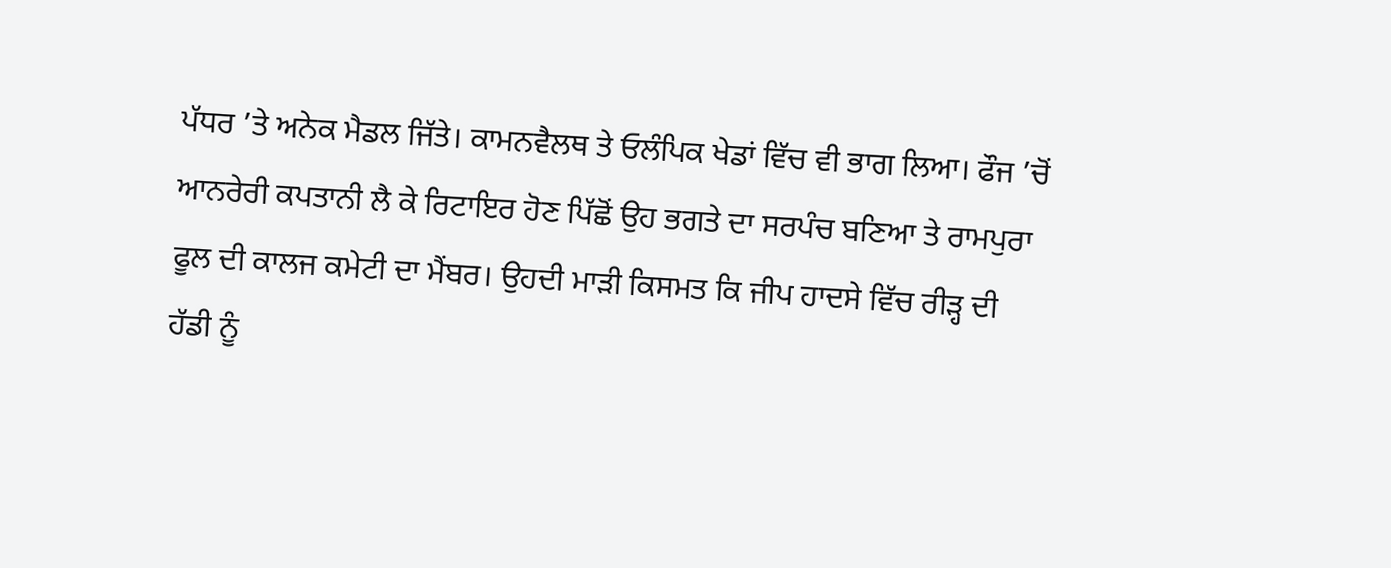ਪੱਧਰ ’ਤੇ ਅਨੇਕ ਮੈਡਲ ਜਿੱਤੇ। ਕਾਮਨਵੈਲਥ ਤੇ ਓਲੰਪਿਕ ਖੇਡਾਂ ਵਿੱਚ ਵੀ ਭਾਗ ਲਿਆ। ਫੌਜ ’ਚੋਂ ਆਨਰੇਰੀ ਕਪਤਾਨੀ ਲੈ ਕੇ ਰਿਟਾਇਰ ਹੋਣ ਪਿੱਛੋਂ ਉਹ ਭਗਤੇ ਦਾ ਸਰਪੰਚ ਬਣਿਆ ਤੇ ਰਾਮਪੁਰਾ ਫੂਲ ਦੀ ਕਾਲਜ ਕਮੇਟੀ ਦਾ ਮੈਂਬਰ। ਉਹਦੀ ਮਾੜੀ ਕਿਸਮਤ ਕਿ ਜੀਪ ਹਾਦਸੇ ਵਿੱਚ ਰੀੜ੍ਹ ਦੀ ਹੱਡੀ ਨੂੰ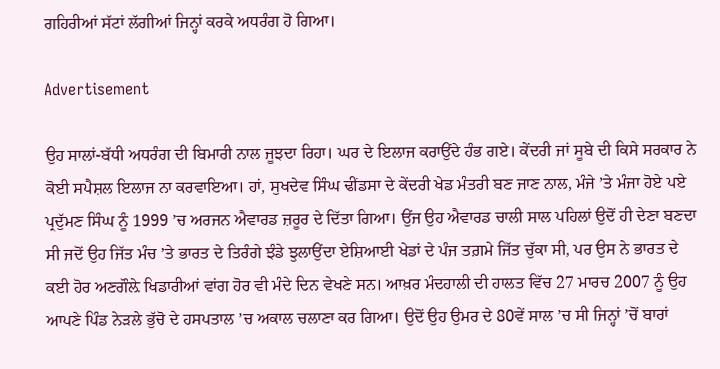ਗਹਿਰੀਆਂ ਸੱਟਾਂ ਲੱਗੀਆਂ ਜਿਨ੍ਹਾਂ ਕਰਕੇ ਅਧਰੰਗ ਹੋ ਗਿਆ।

Advertisement

ਉਹ ਸਾਲਾਂ-ਬੱਧੀ ਅਧਰੰਗ ਦੀ ਬਿਮਾਰੀ ਨਾਲ ਜੂਝਦਾ ਰਿਹਾ। ਘਰ ਦੇ ਇਲਾਜ ਕਰਾਉਂਦੇ ਹੰਭ ਗਏ। ਕੇਂਦਰੀ ਜਾਂ ਸੂਬੇ ਦੀ ਕਿਸੇ ਸਰਕਾਰ ਨੇ ਕੋਈ ਸਪੈਸ਼ਲ ਇਲਾਜ ਨਾ ਕਰਵਾਇਆ। ਹਾਂ, ਸੁਖਦੇਵ ਸਿੰਘ ਢੀਂਡਸਾ ਦੇ ਕੇਂਦਰੀ ਖੇਡ ਮੰਤਰੀ ਬਣ ਜਾਣ ਨਾਲ, ਮੰਜੇ ’ਤੇ ਮੰਜਾ ਹੋਏ ਪਏ ਪ੍ਰਦੁੱਮਣ ਸਿੰਘ ਨੂੰ 1999 ’ਚ ਅਰਜਨ ਐਵਾਰਡ ਜ਼ਰੂਰ ਦੇ ਦਿੱਤਾ ਗਿਆ। ਉਂਜ ਉਹ ਐਵਾਰਡ ਚਾਲੀ ਸਾਲ ਪਹਿਲਾਂ ਉਦੋਂ ਹੀ ਦੇਣਾ ਬਣਦਾ ਸੀ ਜਦੋਂ ਉਹ ਜਿੱਤ ਮੰਚ ’ਤੇ ਭਾਰਤ ਦੇ ਤਿਰੰਗੇ ਝੰਡੇ ਝੁਲਾਉਂਦਾ ਏਸ਼ਿਆਈ ਖੇਡਾਂ ਦੇ ਪੰਜ ਤਗ਼ਮੇ ਜਿੱਤ ਚੁੱਕਾ ਸੀ, ਪਰ ਉਸ ਨੇ ਭਾਰਤ ਦੇ ਕਈ ਹੋਰ ਅਣਗੌਲ਼ੇ ਖਿਡਾਰੀਆਂ ਵਾਂਗ ਹੋਰ ਵੀ ਮੰਦੇ ਦਿਨ ਵੇਖਣੇ ਸਨ। ਆਖ਼ਰ ਮੰਦਹਾਲੀ ਦੀ ਹਾਲਤ ਵਿੱਚ 27 ਮਾਰਚ 2007 ਨੂੰ ਉਹ ਆਪਣੇ ਪਿੰਡ ਨੇੜਲੇ ਭੁੱਚੋ ਦੇ ਹਸਪਤਾਲ ’ਚ ਅਕਾਲ ਚਲਾਣਾ ਕਰ ਗਿਆ। ਉਦੋਂ ਉਹ ਉਮਰ ਦੇ 80ਵੇਂ ਸਾਲ ’ਚ ਸੀ ਜਿਨ੍ਹਾਂ ’ਚੋਂ ਬਾਰਾਂ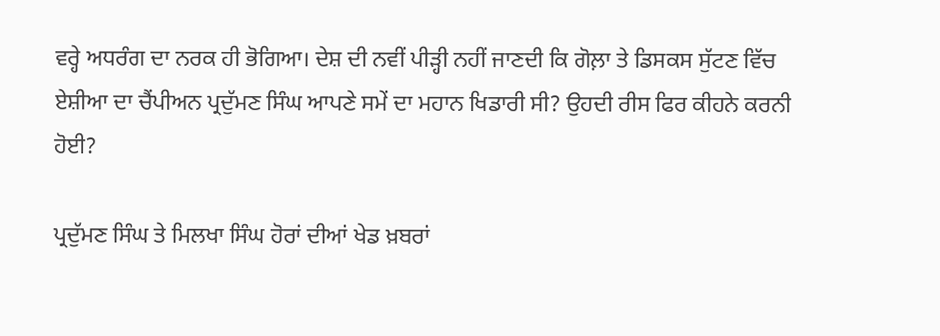ਵਰ੍ਹੇ ਅਧਰੰਗ ਦਾ ਨਰਕ ਹੀ ਭੋਗਿਆ। ਦੇਸ਼ ਦੀ ਨਵੀਂ ਪੀੜ੍ਹੀ ਨਹੀਂ ਜਾਣਦੀ ਕਿ ਗੋਲ਼ਾ ਤੇ ਡਿਸਕਸ ਸੁੱਟਣ ਵਿੱਚ ਏਸ਼ੀਆ ਦਾ ਚੈਂਪੀਅਨ ਪ੍ਰਦੁੱਮਣ ਸਿੰਘ ਆਪਣੇ ਸਮੇਂ ਦਾ ਮਹਾਨ ਖਿਡਾਰੀ ਸੀ? ਉਹਦੀ ਰੀਸ ਫਿਰ ਕੀਹਨੇ ਕਰਨੀ ਹੋਈ?

ਪ੍ਰਦੁੱਮਣ ਸਿੰਘ ਤੇ ਮਿਲਖਾ ਸਿੰਘ ਹੋਰਾਂ ਦੀਆਂ ਖੇਡ ਖ਼ਬਰਾਂ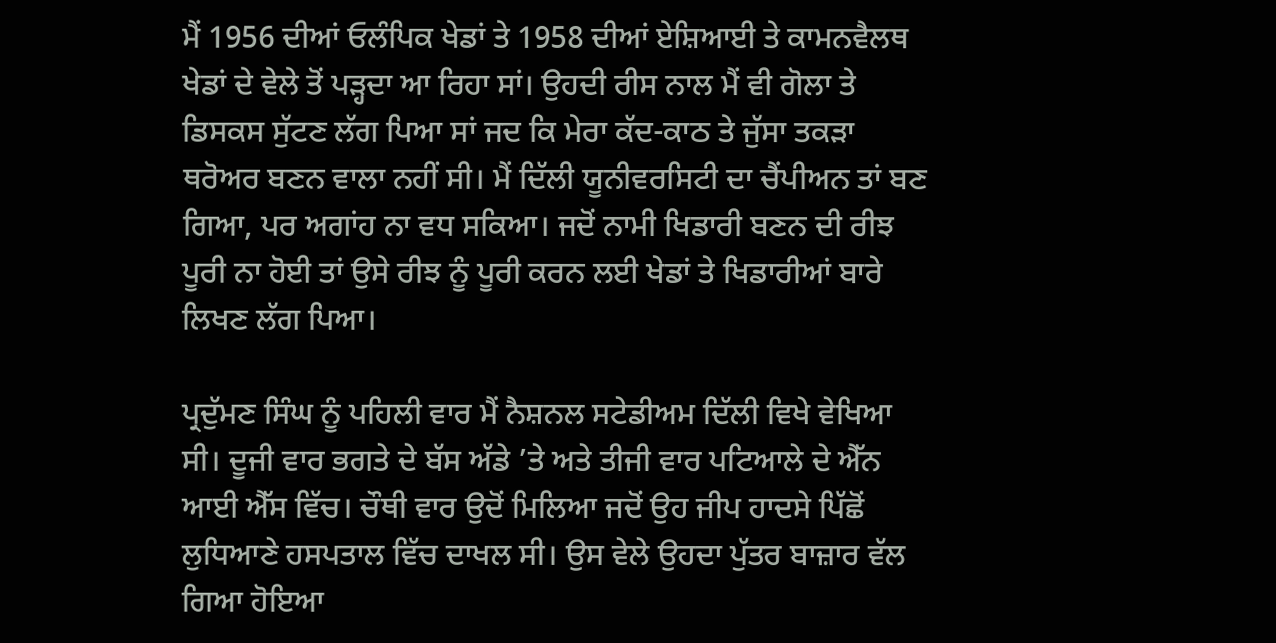ਮੈਂ 1956 ਦੀਆਂ ਓਲੰਪਿਕ ਖੇਡਾਂ ਤੇ 1958 ਦੀਆਂ ਏਸ਼ਿਆਈ ਤੇ ਕਾਮਨਵੈਲਥ ਖੇਡਾਂ ਦੇ ਵੇਲੇ ਤੋਂ ਪੜ੍ਹਦਾ ਆ ਰਿਹਾ ਸਾਂ। ਉਹਦੀ ਰੀਸ ਨਾਲ ਮੈਂ ਵੀ ਗੋਲਾ ਤੇ ਡਿਸਕਸ ਸੁੱਟਣ ਲੱਗ ਪਿਆ ਸਾਂ ਜਦ ਕਿ ਮੇਰਾ ਕੱਦ-ਕਾਠ ਤੇ ਜੁੱਸਾ ਤਕੜਾ ਥਰੋਅਰ ਬਣਨ ਵਾਲਾ ਨਹੀਂ ਸੀ। ਮੈਂ ਦਿੱਲੀ ਯੂਨੀਵਰਸਿਟੀ ਦਾ ਚੈਂਪੀਅਨ ਤਾਂ ਬਣ ਗਿਆ, ਪਰ ਅਗਾਂਹ ਨਾ ਵਧ ਸਕਿਆ। ਜਦੋਂ ਨਾਮੀ ਖਿਡਾਰੀ ਬਣਨ ਦੀ ਰੀਝ ਪੂਰੀ ਨਾ ਹੋਈ ਤਾਂ ਉਸੇ ਰੀਝ ਨੂੰ ਪੂਰੀ ਕਰਨ ਲਈ ਖੇਡਾਂ ਤੇ ਖਿਡਾਰੀਆਂ ਬਾਰੇ ਲਿਖਣ ਲੱਗ ਪਿਆ।

ਪ੍ਰਦੁੱਮਣ ਸਿੰਘ ਨੂੰ ਪਹਿਲੀ ਵਾਰ ਮੈਂ ਨੈਸ਼ਨਲ ਸਟੇਡੀਅਮ ਦਿੱਲੀ ਵਿਖੇ ਵੇਖਿਆ ਸੀ। ਦੂਜੀ ਵਾਰ ਭਗਤੇ ਦੇ ਬੱਸ ਅੱਡੇ ’ਤੇ ਅਤੇ ਤੀਜੀ ਵਾਰ ਪਟਿਆਲੇ ਦੇ ਐੱਨ ਆਈ ਐੱਸ ਵਿੱਚ। ਚੌਥੀ ਵਾਰ ਉਦੋਂ ਮਿਲਿਆ ਜਦੋਂ ਉਹ ਜੀਪ ਹਾਦਸੇ ਪਿੱਛੋਂ ਲੁਧਿਆਣੇ ਹਸਪਤਾਲ ਵਿੱਚ ਦਾਖਲ ਸੀ। ਉਸ ਵੇਲੇ ਉਹਦਾ ਪੁੱਤਰ ਬਾਜ਼ਾਰ ਵੱਲ ਗਿਆ ਹੋਇਆ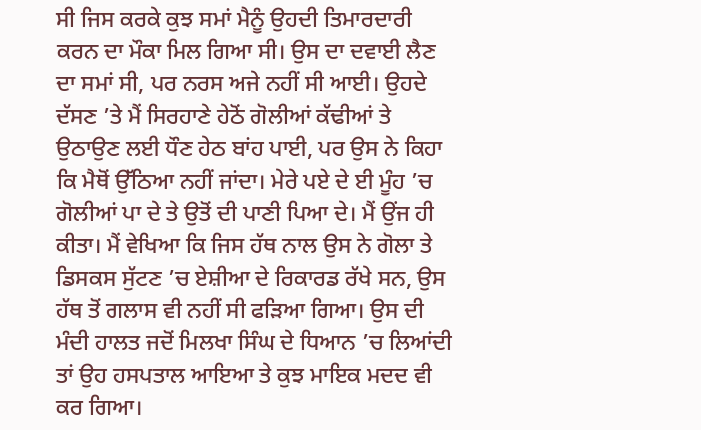ਸੀ ਜਿਸ ਕਰਕੇ ਕੁਝ ਸਮਾਂ ਮੈਨੂੰ ਉਹਦੀ ਤਿਮਾਰਦਾਰੀ ਕਰਨ ਦਾ ਮੌਕਾ ਮਿਲ ਗਿਆ ਸੀ। ਉਸ ਦਾ ਦਵਾਈ ਲੈਣ ਦਾ ਸਮਾਂ ਸੀ, ਪਰ ਨਰਸ ਅਜੇ ਨਹੀਂ ਸੀ ਆਈ। ਉਹਦੇ ਦੱਸਣ ’ਤੇ ਮੈਂ ਸਿਰਹਾਣੇ ਹੇਠੋਂ ਗੋਲੀਆਂ ਕੱਢੀਆਂ ਤੇ ਉਠਾਉਣ ਲਈ ਧੌਣ ਹੇਠ ਬਾਂਹ ਪਾਈ, ਪਰ ਉਸ ਨੇ ਕਿਹਾ ਕਿ ਮੈਥੋਂ ਉੱਠਿਆ ਨਹੀਂ ਜਾਂਦਾ। ਮੇਰੇ ਪਏ ਦੇ ਈ ਮੂੰਹ ’ਚ ਗੋਲੀਆਂ ਪਾ ਦੇ ਤੇ ਉਤੋਂ ਦੀ ਪਾਣੀ ਪਿਆ ਦੇ। ਮੈਂ ਉਂਜ ਹੀ ਕੀਤਾ। ਮੈਂ ਵੇਖਿਆ ਕਿ ਜਿਸ ਹੱਥ ਨਾਲ ਉਸ ਨੇ ਗੋਲਾ ਤੇ ਡਿਸਕਸ ਸੁੱਟਣ ’ਚ ਏਸ਼ੀਆ ਦੇ ਰਿਕਾਰਡ ਰੱਖੇ ਸਨ, ਉਸ ਹੱਥ ਤੋਂ ਗਲਾਸ ਵੀ ਨਹੀਂ ਸੀ ਫੜਿਆ ਗਿਆ। ਉਸ ਦੀ ਮੰਦੀ ਹਾਲਤ ਜਦੋਂ ਮਿਲਖਾ ਸਿੰਘ ਦੇ ਧਿਆਨ ’ਚ ਲਿਆਂਦੀ ਤਾਂ ਉਹ ਹਸਪਤਾਲ ਆਇਆ ਤੇ ਕੁਝ ਮਾਇਕ ਮਦਦ ਵੀ ਕਰ ਗਿਆ।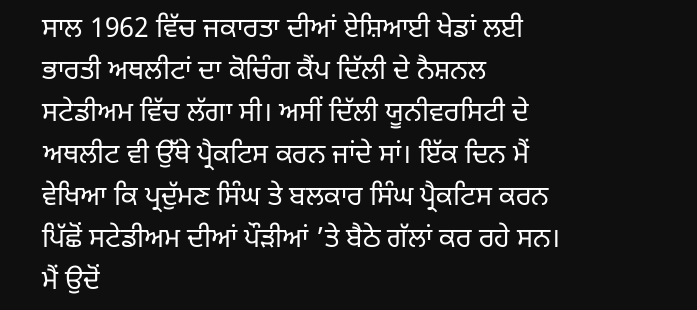ਸਾਲ 1962 ਵਿੱਚ ਜਕਾਰਤਾ ਦੀਆਂ ਏਸ਼ਿਆਈ ਖੇਡਾਂ ਲਈ ਭਾਰਤੀ ਅਥਲੀਟਾਂ ਦਾ ਕੋਚਿੰਗ ਕੈਂਪ ਦਿੱਲੀ ਦੇ ਨੈਸ਼ਨਲ ਸਟੇਡੀਅਮ ਵਿੱਚ ਲੱਗਾ ਸੀ। ਅਸੀਂ ਦਿੱਲੀ ਯੂਨੀਵਰਸਿਟੀ ਦੇ ਅਥਲੀਟ ਵੀ ਉੱਥੇ ਪ੍ਰੈਕਟਿਸ ਕਰਨ ਜਾਂਦੇ ਸਾਂ। ਇੱਕ ਦਿਨ ਮੈਂ ਵੇਖਿਆ ਕਿ ਪ੍ਰਦੁੱਮਣ ਸਿੰਘ ਤੇ ਬਲਕਾਰ ਸਿੰਘ ਪ੍ਰੈਕਟਿਸ ਕਰਨ ਪਿੱਛੋਂ ਸਟੇਡੀਅਮ ਦੀਆਂ ਪੌੜੀਆਂ ’ਤੇ ਬੈਠੇ ਗੱਲਾਂ ਕਰ ਰਹੇ ਸਨ। ਮੈਂ ਉਦੋਂ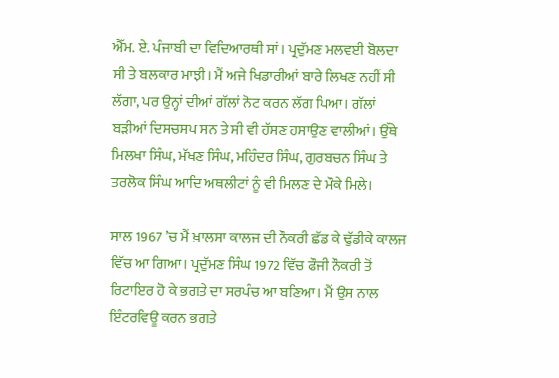ਐੱਮ. ਏ. ਪੰਜਾਬੀ ਦਾ ਵਿਦਿਆਰਥੀ ਸਾਂ। ਪ੍ਰਦੁੱਮਣ ਮਲਵਈ ਬੋਲਦਾ ਸੀ ਤੇ ਬਲਕਾਰ ਮਾਝੀ। ਮੈਂ ਅਜੇ ਖਿਡਾਰੀਆਂ ਬਾਰੇ ਲਿਖਣ ਨਹੀਂ ਸੀ ਲੱਗਾ, ਪਰ ਉਨ੍ਹਾਂ ਦੀਆਂ ਗੱਲਾਂ ਨੋਟ ਕਰਨ ਲੱਗ ਪਿਆ। ਗੱਲਾਂ ਬੜੀਆਂ ਦਿਸਚਸਪ ਸਨ ਤੇ ਸੀ ਵੀ ਹੱਸਣ ਹਸਾਉਣ ਵਾਲੀਆਂ। ਉੱਥੇ ਮਿਲਖਾ ਸਿੰਘ, ਮੱਖਣ ਸਿੰਘ, ਮਹਿੰਦਰ ਸਿੰਘ, ਗੁਰਬਚਨ ਸਿੰਘ ਤੇ ਤਰਲੋਕ ਸਿੰਘ ਆਦਿ ਅਥਲੀਟਾਂ ਨੂੰ ਵੀ ਮਿਲਣ ਦੇ ਮੌਕੇ ਮਿਲੇ।

ਸਾਲ 1967 ’ਚ ਮੈਂ ਖ਼ਾਲਸਾ ਕਾਲਜ ਦੀ ਨੌਕਰੀ ਛੱਡ ਕੇ ਢੁੱਡੀਕੇ ਕਾਲਜ ਵਿੱਚ ਆ ਗਿਆ। ਪ੍ਰਦੁੱਮਣ ਸਿੰਘ 1972 ਵਿੱਚ ਫੌਜੀ ਨੌਕਰੀ ਤੋਂ ਰਿਟਾਇਰ ਹੋ ਕੇ ਭਗਤੇ ਦਾ ਸਰਪੰਚ ਆ ਬਣਿਆ। ਮੈਂ ਉਸ ਨਾਲ ਇੰਟਰਵਿਊ ਕਰਨ ਭਗਤੇ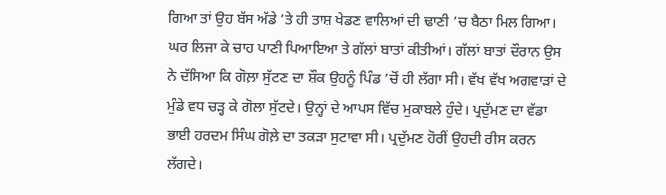ਗਿਆ ਤਾਂ ਉਹ ਬੱਸ ਅੱਡੇ ’ਤੇ ਹੀ ਤਾਸ਼ ਖੇਡਣ ਵਾਲਿਆਂ ਦੀ ਢਾਣੀ ’ਚ ਬੈਠਾ ਮਿਲ ਗਿਆ। ਘਰ ਲਿਜਾ ਕੇ ਚਾਹ ਪਾਣੀ ਪਿਆਇਆ ਤੇ ਗੱਲਾਂ ਬਾਤਾਂ ਕੀਤੀਆਂ। ਗੱਲਾਂ ਬਾਤਾਂ ਦੌਰਾਨ ਉਸ ਨੇ ਦੱਸਿਆ ਕਿ ਗੋਲ਼ਾ ਸੁੱਟਣ ਦਾ ਸ਼ੌਕ ਉਹਨੂੰ ਪਿੰਡ ’ਚੋਂ ਹੀ ਲੱਗਾ ਸੀ। ਵੱਖ ਵੱਖ ਅਗਵਾੜਾਂ ਦੇ ਮੁੰਡੇ ਵਧ ਚੜ੍ਹ ਕੇ ਗੋਲਾ ਸੁੱਟਦੇ। ਉਨ੍ਹਾਂ ਦੇ ਆਪਸ ਵਿੱਚ ਮੁਕਾਬਲੇ ਹੁੰਦੇ। ਪ੍ਰਦੁੱਮਣ ਦਾ ਵੱਡਾ ਭਾਈ ਹਰਦਮ ਸਿੰਘ ਗੋਲ਼ੇ ਦਾ ਤਕੜਾ ਸੁਟਾਵਾ ਸੀ। ਪ੍ਰਦੁੱਮਣ ਹੋਰੀਂ ਉਹਦੀ ਰੀਸ ਕਰਨ ਲੱਗਦੇ।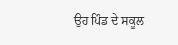ਉਹ ਪਿੰਡ ਦੇ ਸਕੂਲ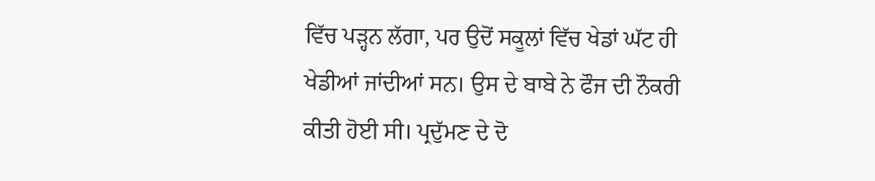ਵਿੱਚ ਪੜ੍ਹਨ ਲੱਗਾ, ਪਰ ਉਦੋਂ ਸਕੂਲਾਂ ਵਿੱਚ ਖੇਡਾਂ ਘੱਟ ਹੀ ਖੇਡੀਆਂ ਜਾਂਦੀਆਂ ਸਨ। ਉਸ ਦੇ ਬਾਬੇ ਨੇ ਫੌਜ ਦੀ ਨੌਕਰੀ ਕੀਤੀ ਹੋਈ ਸੀ। ਪ੍ਰਦੁੱਮਣ ਦੇ ਦੋ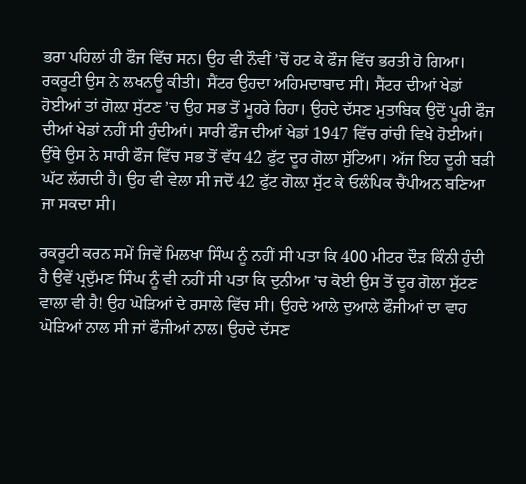ਭਰਾ ਪਹਿਲਾਂ ਹੀ ਫੌਜ ਵਿੱਚ ਸਨ। ਉਹ ਵੀ ਨੌਵੀਂ ’ਚੋਂ ਹਟ ਕੇ ਫੌਜ ਵਿੱਚ ਭਰਤੀ ਹੋ ਗਿਆ। ਰਕਰੂਟੀ ਉਸ ਨੇ ਲਖਨਊ ਕੀਤੀ। ਸੈਂਟਰ ਉਹਦਾ ਅਹਿਮਦਾਬਾਦ ਸੀ। ਸੈਂਟਰ ਦੀਆਂ ਖੇਡਾਂ ਹੋਈਆਂ ਤਾਂ ਗੋਲ਼ਾ ਸੁੱਟਣ ’ਚ ਉਹ ਸਭ ਤੋਂ ਮੂਹਰੇ ਰਿਹਾ। ਉਹਦੇ ਦੱਸਣ ਮੁਤਾਬਿਕ ਉਦੋਂ ਪੂਰੀ ਫੌਜ ਦੀਆਂ ਖੇਡਾਂ ਨਹੀਂ ਸੀ ਹੁੰਦੀਆਂ। ਸਾਰੀ ਫੌਜ ਦੀਆਂ ਖੇਡਾਂ 1947 ਵਿੱਚ ਰਾਂਚੀ ਵਿਖੇ ਹੋਈਆਂ। ਉੱਥੇ ਉਸ ਨੇ ਸਾਰੀ ਫੌਜ ਵਿੱਚ ਸਭ ਤੋਂ ਵੱਧ 42 ਫੁੱਟ ਦੂਰ ਗੋਲਾ ਸੁੱਟਿਆ। ਅੱਜ ਇਹ ਦੂਰੀ ਬੜੀ ਘੱਟ ਲੱਗਦੀ ਹੈ। ਉਹ ਵੀ ਵੇਲਾ ਸੀ ਜਦੋਂ 42 ਫੁੱਟ ਗੋਲ਼ਾ ਸੁੱਟ ਕੇ ਓਲੰਪਿਕ ਚੈਂਪੀਅਨ ਬਣਿਆ ਜਾ ਸਕਦਾ ਸੀ।

ਰਕਰੂਟੀ ਕਰਨ ਸਮੇਂ ਜਿਵੇਂ ਮਿਲਖਾ ਸਿੰਘ ਨੂੰ ਨਹੀਂ ਸੀ ਪਤਾ ਕਿ 400 ਮੀਟਰ ਦੌੜ ਕਿੰਨੀ ਹੁੰਦੀ ਹੈ ਉਵੇਂ ਪ੍ਰਦੁੱਮਣ ਸਿੰਘ ਨੂੰ ਵੀ ਨਹੀਂ ਸੀ ਪਤਾ ਕਿ ਦੁਨੀਆ ’ਚ ਕੋਈ ਉਸ ਤੋਂ ਦੂਰ ਗੋਲਾ ਸੁੱਟਣ ਵਾਲਾ ਵੀ ਹੈ! ਉਹ ਘੋੜਿਆਂ ਦੇ ਰਸਾਲੇ ਵਿੱਚ ਸੀ। ਉਹਦੇ ਆਲੇ ਦੁਆਲੇ ਫੌਜੀਆਂ ਦਾ ਵਾਹ ਘੋੜਿਆਂ ਨਾਲ ਸੀ ਜਾਂ ਫੌਜੀਆਂ ਨਾਲ। ਉਹਦੇ ਦੱਸਣ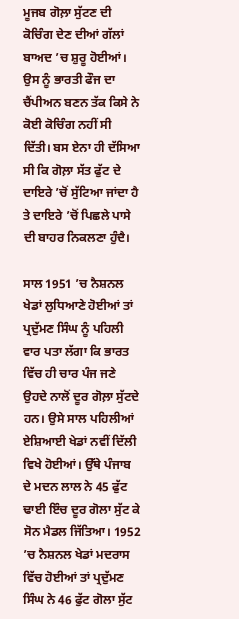ਮੂਜਬ ਗੋਲ਼ਾ ਸੁੱਟਣ ਦੀ ਕੋਚਿੰਗ ਦੇਣ ਦੀਆਂ ਗੱਲਾਂ ਬਾਅਦ ’ਚ ਸ਼ੁਰੂ ਹੋਈਆਂ। ਉਸ ਨੂੰ ਭਾਰਤੀ ਫੌਜ ਦਾ ਚੈਂਪੀਅਨ ਬਣਨ ਤੱਕ ਕਿਸੇ ਨੇ ਕੋਈ ਕੋਚਿੰਗ ਨਹੀਂ ਸੀ ਦਿੱਤੀ। ਬਸ ਏਨਾ ਹੀ ਦੱਸਿਆ ਸੀ ਕਿ ਗੋਲ਼ਾ ਸੱਤ ਫੁੱਟ ਦੇ ਦਾਇਰੇ ’ਚੋਂ ਸੁੱਟਿਆ ਜਾਂਦਾ ਹੈ ਤੇ ਦਾਇਰੇ ’ਚੋਂ ਪਿਛਲੇ ਪਾਸੇ ਦੀ ਬਾਹਰ ਨਿਕਲਣਾ ਹੁੰਦੈ।

ਸਾਲ 1951 ’ਚ ਨੈਸ਼ਨਲ ਖੇਡਾਂ ਲੁਧਿਆਣੇ ਹੋਈਆਂ ਤਾਂ ਪ੍ਰਦੁੱਮਣ ਸਿੰਘ ਨੂੰ ਪਹਿਲੀ ਵਾਰ ਪਤਾ ਲੱਗਾ ਕਿ ਭਾਰਤ ਵਿੱਚ ਹੀ ਚਾਰ ਪੰਜ ਜਣੇ ਉਹਦੇ ਨਾਲੋਂ ਦੂਰ ਗੋਲ਼ਾ ਸੁੱਟਦੇ ਹਨ। ਉਸੇ ਸਾਲ ਪਹਿਲੀਆਂ ਏਸ਼ਿਆਈ ਖੇਡਾਂ ਨਵੀਂ ਦਿੱਲੀ ਵਿਖੇ ਹੋਈਆਂ। ਉੱਥੇ ਪੰਜਾਬ ਦੇ ਮਦਨ ਲਾਲ ਨੇ 45 ਫੁੱਟ ਢਾਈ ਇੰਚ ਦੂਰ ਗੋਲਾ ਸੁੱਟ ਕੇ ਸੋਨ ਮੈਡਲ ਜਿੱਤਿਆ। 1952 ’ਚ ਨੈਸ਼ਨਲ ਖੇਡਾਂ ਮਦਰਾਸ ਵਿੱਚ ਹੋਈਆਂ ਤਾਂ ਪ੍ਰਦੁੱਮਣ ਸਿੰਘ ਨੇ 46 ਫੁੱਟ ਗੋਲਾ ਸੁੱਟ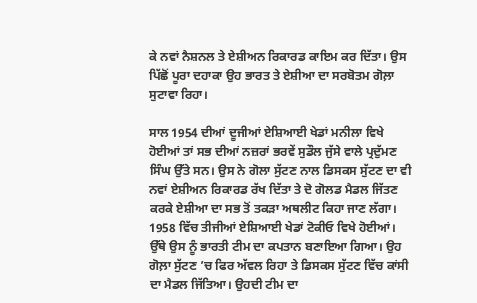ਕੇ ਨਵਾਂ ਨੈਸ਼ਨਲ ਤੇ ਏਸ਼ੀਅਨ ਰਿਕਾਰਡ ਕਾਇਮ ਕਰ ਦਿੱਤਾ। ਉਸ ਪਿੱਛੋਂ ਪੂਰਾ ਦਹਾਕਾ ਉਹ ਭਾਰਤ ਤੇ ਏਸ਼ੀਆ ਦਾ ਸਰਬੋਤਮ ਗੋਲ਼ਾ ਸੁਟਾਵਾ ਰਿਹਾ।

ਸਾਲ 1954 ਦੀਆਂ ਦੂਜੀਆਂ ਏਸ਼ਿਆਈ ਖੇਡਾਂ ਮਨੀਲਾ ਵਿਖੇ ਹੋਈਆਂ ਤਾਂ ਸਭ ਦੀਆਂ ਨਜ਼ਰਾਂ ਭਰਵੇਂ ਸੁਡੌਲ ਜੁੱਸੇ ਵਾਲੇ ਪ੍ਰਦੁੱਮਣ ਸਿੰਘ ਉੱਤੇ ਸਨ। ਉਸ ਨੇ ਗੋਲਾ ਸੁੱਟਣ ਨਾਲ ਡਿਸਕਸ ਸੁੱਟਣ ਦਾ ਵੀ ਨਵਾਂ ਏਸ਼ੀਅਨ ਰਿਕਾਰਡ ਰੱਖ ਦਿੱਤਾ ਤੇ ਦੋ ਗੋਲਡ ਮੈਡਲ ਜਿੱਤਣ ਕਰਕੇ ਏਸ਼ੀਆ ਦਾ ਸਭ ਤੋਂ ਤਕੜਾ ਅਥਲੀਟ ਕਿਹਾ ਜਾਣ ਲੱਗਾ। 1958 ਵਿੱਚ ਤੀਜੀਆਂ ਏਸ਼ਿਆਈ ਖੇਡਾਂ ਟੋਕੀਓ ਵਿਖੇ ਹੋਈਆਂ। ਉੱਥੇ ਉਸ ਨੂੰ ਭਾਰਤੀ ਟੀਮ ਦਾ ਕਪਤਾਨ ਬਣਾਇਆ ਗਿਆ। ਉਹ ਗੋਲ਼ਾ ਸੁੱਟਣ ’ਚ ਫਿਰ ਅੱਵਲ ਰਿਹਾ ਤੇ ਡਿਸਕਸ ਸੁੱਟਣ ਵਿੱਚ ਕਾਂਸੀ ਦਾ ਮੈਡਲ ਜਿੱਤਿਆ। ਉਹਦੀ ਟੀਮ ਦਾ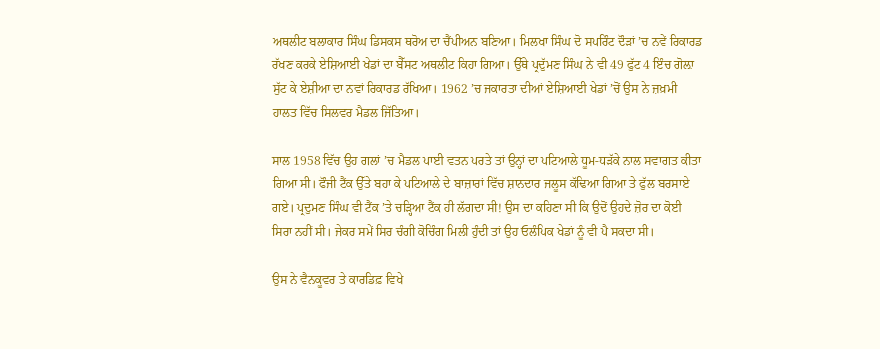ਅਥਲੀਟ ਬਲਾਕਾਰ ਸਿੰਘ ਡਿਸਕਸ ਥਰੋਅ ਦਾ ਚੈਂਪੀਅਨ ਬਣਿਆ। ਮਿਲਖਾ ਸਿੰਘ ਦੋ ਸਪਰਿੰਟ ਦੌੜਾਂ ’ਚ ਨਵੇਂ ਰਿਕਾਰਡ ਰੱਖਣ ਕਰਕੇ ਏਸ਼ਿਆਈ ਖੇਡਾਂ ਦਾ ਬੈੱਸਟ ਅਥਲੀਟ ਕਿਹਾ ਗਿਆ। ਉੱਥੇ ਪ੍ਰਦੁੱਮਣ ਸਿੰਘ ਨੇ ਵੀ 49 ਫੁੱਟ 4 ਇੰਚ ਗੋਲ਼ਾ ਸੁੱਟ ਕੇ ਏਸ਼ੀਆ ਦਾ ਨਵਾਂ ਰਿਕਾਰਡ ਰੱਖਿਆ। 1962 ’ਚ ਜਕਾਰਤਾ ਦੀਆਂ ਏਸ਼ਿਆਈ ਖੇਡਾਂ ’ਚੋਂ ਉਸ ਨੇ ਜ਼ਖ਼ਮੀ ਹਾਲਤ ਵਿੱਚ ਸਿਲਵਰ ਮੈਡਲ ਜਿੱਤਿਆ।

ਸਾਲ 1958 ਵਿੱਚ ਉਹ ਗਲਾਂ ’ਚ ਮੈਡਲ ਪਾਈ ਵਤਨ ਪਰਤੇ ਤਾਂ ਉਨ੍ਹਾਂ ਦਾ ਪਟਿਆਲੇ ਧੂਮ-ਧੜੱਕੇ ਨਾਲ ਸਵਾਗਤ ਕੀਤਾ ਗਿਆ ਸੀ। ਫੌਜੀ ਟੈਂਕ ਉੱਤੇ ਬਹਾ ਕੇ ਪਟਿਆਲੇ ਦੇ ਬਾਜ਼ਾਰਾਂ ਵਿੱਚ ਸ਼ਾਨਦਾਰ ਜਲੂਸ ਕੱਢਿਆ ਗਿਆ ਤੇ ਫੁੱਲ ਬਰਸਾਏ ਗਏ। ਪ੍ਰਦੁਮਣ ਸਿੰਘ ਵੀ ਟੈਂਕ ’ਤੇ ਚੜ੍ਹਿਆ ਟੈਂਕ ਹੀ ਲੱਗਦਾ ਸੀ! ਉਸ ਦਾ ਕਹਿਣਾ ਸੀ ਕਿ ਉਦੋਂ ਉਹਦੇ ਜ਼ੋਰ ਦਾ ਕੋਈ ਸਿਰਾ ਨਹੀਂ ਸੀ। ਜੇਕਰ ਸਮੇਂ ਸਿਰ ਚੰਗੀ ਕੋਚਿੰਗ ਮਿਲੀ ਹੁੰਦੀ ਤਾਂ ਉਹ ਓਲੰਪਿਕ ਖੇਡਾਂ ਨੂੰ ਵੀ ਪੈ ਸਕਦਾ ਸੀ।

ਉਸ ਨੇ ਵੈਨਕੂਵਰ ਤੇ ਕਾਰਡਿਫ਼ ਵਿਖੇ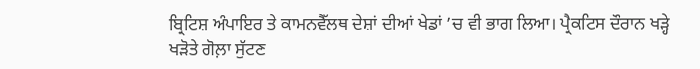ਬ੍ਰਿਟਿਸ਼ ਅੰਪਾਇਰ ਤੇ ਕਾਮਨਵੈੱਲਥ ਦੇਸ਼ਾਂ ਦੀਆਂ ਖੇਡਾਂ ’ਚ ਵੀ ਭਾਗ ਲਿਆ। ਪ੍ਰੈਕਟਿਸ ਦੌਰਾਨ ਖੜ੍ਹੇ ਖੜੋਤੇ ਗੋਲ਼ਾ ਸੁੱਟਣ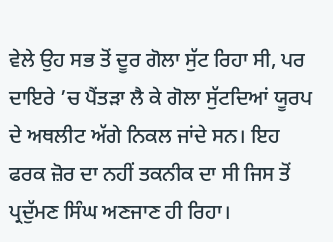ਵੇਲੇ ਉਹ ਸਭ ਤੋਂ ਦੂਰ ਗੋਲਾ ਸੁੱਟ ਰਿਹਾ ਸੀ, ਪਰ ਦਾਇਰੇ ’ਚ ਪੈਂਤੜਾ ਲੈ ਕੇ ਗੋਲਾ ਸੁੱਟਦਿਆਂ ਯੂਰਪ ਦੇ ਅਥਲੀਟ ਅੱਗੇ ਨਿਕਲ ਜਾਂਦੇ ਸਨ। ਇਹ ਫਰਕ ਜ਼ੋਰ ਦਾ ਨਹੀਂ ਤਕਨੀਕ ਦਾ ਸੀ ਜਿਸ ਤੋਂ ਪ੍ਰਦੁੱਮਣ ਸਿੰਘ ਅਣਜਾਣ ਹੀ ਰਿਹਾ।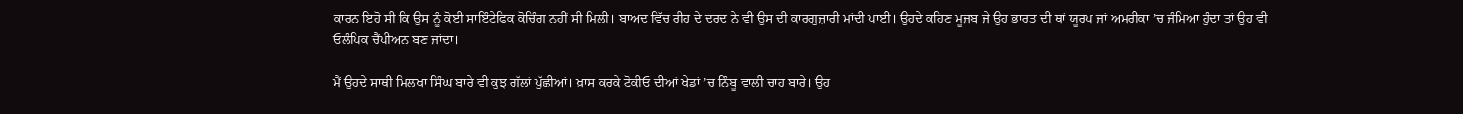ਕਾਰਨ ਇਹੋ ਸੀ ਕਿ ਉਸ ਨੂੰ ਕੋਈ ਸਾਇੰਟੇਫਿਕ ਕੋਚਿੰਗ ਨਹੀਂ ਸੀ ਮਿਲੀ। ਬਾਅਦ ਵਿੱਚ ਰੀਹ ਦੇ ਦਰਦ ਨੇ ਵੀ ਉਸ ਦੀ ਕਾਰਗੁਜ਼ਾਰੀ ਮਾਂਦੀ ਪਾਈ। ਉਹਦੇ ਕਹਿਣ ਮੂਜਬ ਜੇ ਉਹ ਭਾਰਤ ਦੀ ਥਾਂ ਯੂਰਪ ਜਾਂ ਅਮਰੀਕਾ ’ਚ ਜੰਮਿਆ ਹੁੰਦਾ ਤਾਂ ਉਹ ਵੀ ਓਲੰਪਿਕ ਚੈਂਪੀਅਨ ਬਣ ਜਾਂਦਾ।

ਮੈਂ ਉਹਦੇ ਸਾਥੀ ਮਿਲਖਾ ਸਿੰਘ ਬਾਰੇ ਵੀ ਕੁਝ ਗੱਲਾਂ ਪੁੱਛੀਆਂ। ਖ਼ਾਸ ਕਰਕੇ ਟੋਕੀਓ ਦੀਆਂ ਖੇਡਾਂ ’ਚ ਨਿੰਬੂ ਵਾਲੀ ਚਾਹ ਬਾਰੇ। ਉਹ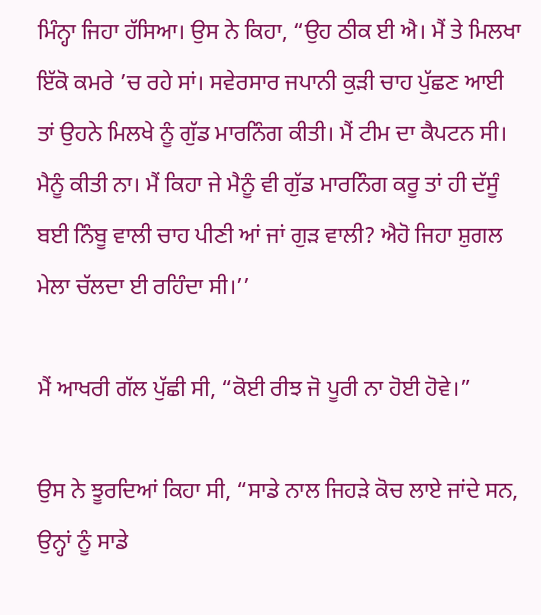ਮਿੰਨ੍ਹਾ ਜਿਹਾ ਹੱਸਿਆ। ਉਸ ਨੇ ਕਿਹਾ, “ਉਹ ਠੀਕ ਈ ਐ। ਮੈਂ ਤੇ ਮਿਲਖਾ ਇੱਕੋ ਕਮਰੇ ’ਚ ਰਹੇ ਸਾਂ। ਸਵੇਰਸਾਰ ਜਪਾਨੀ ਕੁੜੀ ਚਾਹ ਪੁੱਛਣ ਆਈ ਤਾਂ ਉਹਨੇ ਮਿਲਖੇ ਨੂੰ ਗੁੱਡ ਮਾਰਨਿੰਗ ਕੀਤੀ। ਮੈਂ ਟੀਮ ਦਾ ਕੈਪਟਨ ਸੀ। ਮੈਨੂੰ ਕੀਤੀ ਨਾ। ਮੈਂ ਕਿਹਾ ਜੇ ਮੈਨੂੰ ਵੀ ਗੁੱਡ ਮਾਰਨਿੰਗ ਕਰੂ ਤਾਂ ਹੀ ਦੱਸੂੰ ਬਈ ਨਿੰਬੂ ਵਾਲੀ ਚਾਹ ਪੀਣੀ ਆਂ ਜਾਂ ਗੁੜ ਵਾਲੀ? ਐਹੋ ਜਿਹਾ ਸ਼ੁਗਲ ਮੇਲਾ ਚੱਲਦਾ ਈ ਰਹਿੰਦਾ ਸੀ।’’

ਮੈਂ ਆਖਰੀ ਗੱਲ ਪੁੱਛੀ ਸੀ, “ਕੋਈ ਰੀਝ ਜੋ ਪੂਰੀ ਨਾ ਹੋਈ ਹੋਵੇ।”

ਉਸ ਨੇ ਝੂਰਦਿਆਂ ਕਿਹਾ ਸੀ, “ਸਾਡੇ ਨਾਲ ਜਿਹੜੇ ਕੋਚ ਲਾਏ ਜਾਂਦੇ ਸਨ, ਉਨ੍ਹਾਂ ਨੂੰ ਸਾਡੇ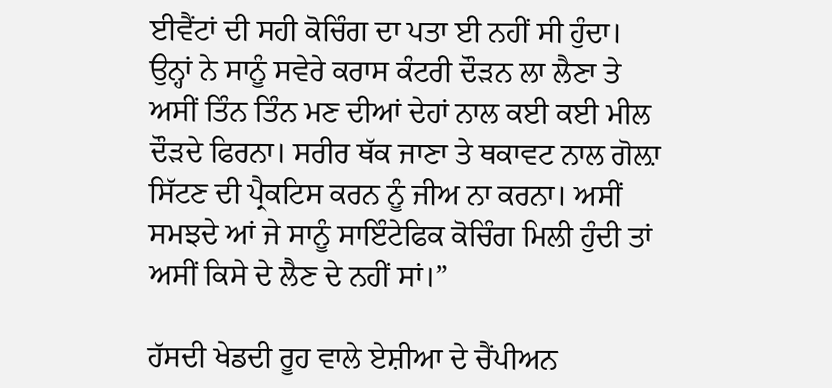ਈਵੈਂਟਾਂ ਦੀ ਸਹੀ ਕੋਚਿੰਗ ਦਾ ਪਤਾ ਈ ਨਹੀਂ ਸੀ ਹੁੰਦਾ। ਉਨ੍ਹਾਂ ਨੇ ਸਾਨੂੰ ਸਵੇਰੇ ਕਰਾਸ ਕੰਟਰੀ ਦੌੜਨ ਲਾ ਲੈਣਾ ਤੇ ਅਸੀਂ ਤਿੰਨ ਤਿੰਨ ਮਣ ਦੀਆਂ ਦੇਹਾਂ ਨਾਲ ਕਈ ਕਈ ਮੀਲ ਦੌੜਦੇ ਫਿਰਨਾ। ਸਰੀਰ ਥੱਕ ਜਾਣਾ ਤੇ ਥਕਾਵਟ ਨਾਲ ਗੋਲ਼ਾ ਸਿੱਟਣ ਦੀ ਪ੍ਰੈਕਟਿਸ ਕਰਨ ਨੂੰ ਜੀਅ ਨਾ ਕਰਨਾ। ਅਸੀਂ ਸਮਝਦੇ ਆਂ ਜੇ ਸਾਨੂੰ ਸਾਇੰਟੇਫਿਕ ਕੋਚਿੰਗ ਮਿਲੀ ਹੁੰਦੀ ਤਾਂ ਅਸੀਂ ਕਿਸੇ ਦੇ ਲੈਣ ਦੇ ਨਹੀਂ ਸਾਂ।”

ਹੱਸਦੀ ਖੇਡਦੀ ਰੂਹ ਵਾਲੇ ਏਸ਼ੀਆ ਦੇ ਚੈਂਪੀਅਨ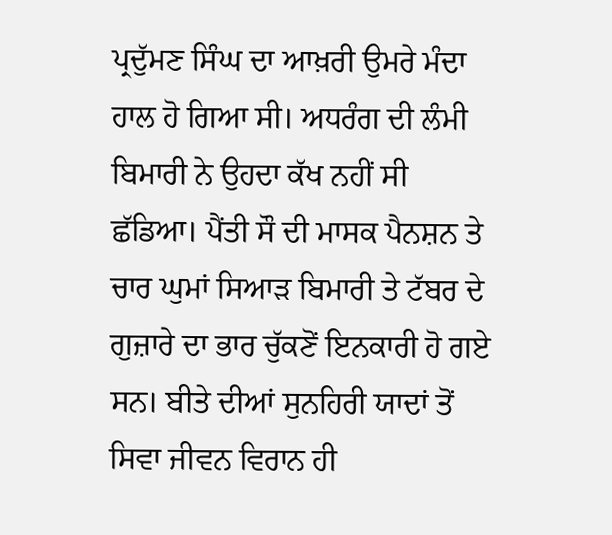ਪ੍ਰਦੁੱਮਣ ਸਿੰਘ ਦਾ ਆਖ਼ਰੀ ਉਮਰੇ ਮੰਦਾ ਹਾਲ ਹੋ ਗਿਆ ਸੀ। ਅਧਰੰਗ ਦੀ ਲੰਮੀ ਬਿਮਾਰੀ ਨੇ ਉਹਦਾ ਕੱਖ ਨਹੀਂ ਸੀ ਛੱਡਿਆ। ਪੈਂਤੀ ਸੌ ਦੀ ਮਾਸਕ ਪੈਨਸ਼ਨ ਤੇ ਚਾਰ ਘੁਮਾਂ ਸਿਆੜ ਬਿਮਾਰੀ ਤੇ ਟੱਬਰ ਦੇ ਗੁਜ਼ਾਰੇ ਦਾ ਭਾਰ ਚੁੱਕਣੋਂ ਇਨਕਾਰੀ ਹੋ ਗਏ ਸਨ। ਬੀਤੇ ਦੀਆਂ ਸੁਨਹਿਰੀ ਯਾਦਾਂ ਤੋਂ ਸਿਵਾ ਜੀਵਨ ਵਿਰਾਨ ਹੀ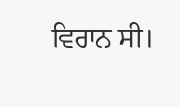ਵਿਰਾਨ ਸੀ।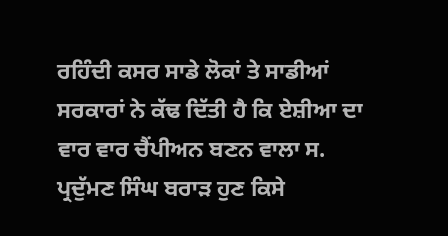ਰਹਿੰਦੀ ਕਸਰ ਸਾਡੇ ਲੋਕਾਂ ਤੇ ਸਾਡੀਆਂ ਸਰਕਾਰਾਂ ਨੇ ਕੱਢ ਦਿੱਤੀ ਹੈ ਕਿ ਏਸ਼ੀਆ ਦਾ ਵਾਰ ਵਾਰ ਚੈਂਪੀਅਨ ਬਣਨ ਵਾਲਾ ਸ. ਪ੍ਰਦੁੱਮਣ ਸਿੰਘ ਬਰਾੜ ਹੁਣ ਕਿਸੇ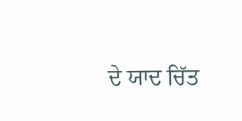ਦੇ ਯਾਦ ਚਿੱਤ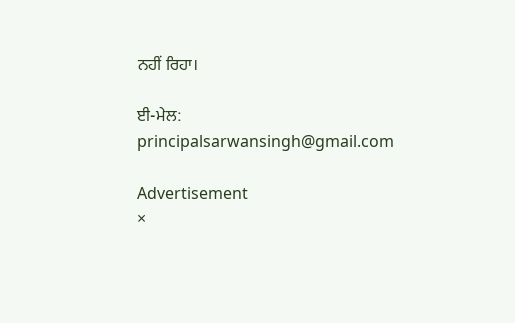ਨਹੀਂ ਰਿਹਾ।

ਈ-ਮੇਲ: principalsarwansingh@gmail.com

Advertisement
×